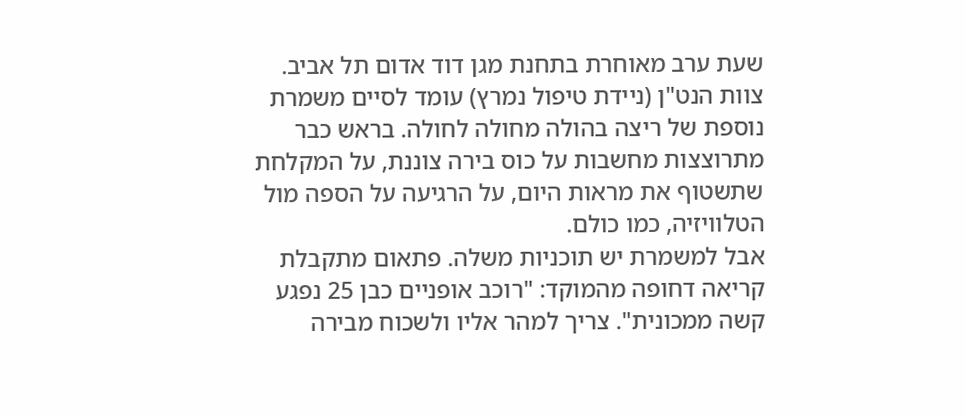שעת ערב מאוחרת בתחנת מגן דוד אדום תל אביב. צוות הנט"ן (ניידת טיפול נמרץ) עומד לסיים משמרת נוספת של ריצה בהולה מחולה לחולה. בראש כבר מתרוצצות מחשבות על כוס בירה צוננת, על המקלחת שתשטוף את מראות היום, על הרגיעה על הספה מול הטלוויזיה, כמו כולם.
אבל למשמרת יש תוכניות משלה. פתאום מתקבלת קריאה דחופה מהמוקד: "רוכב אופניים כבן 25 נפגע קשה ממכונית". צריך למהר אליו ולשכוח מבירה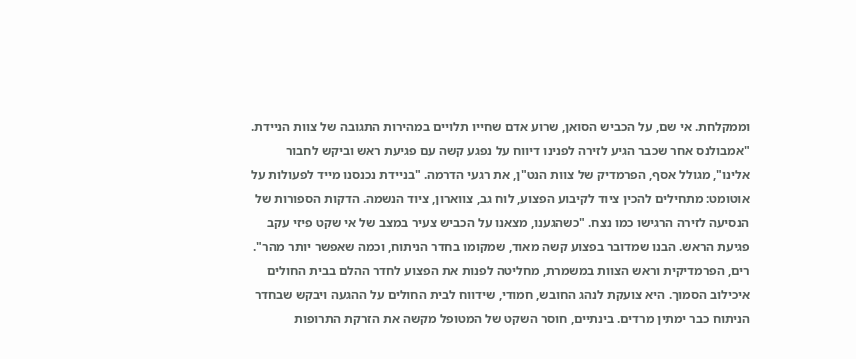וממקלחת. אי שם, על הכביש הסואן, שרוע אדם שחייו תלויים במהירות התגובה של צוות הניידת.
"אמבולנס אחר שכבר הגיע לזירה לפנינו דיווח על נפגע קשה עם פגיעת ראש וביקש לחבור אלינו", מגולל אסף, הפרמדיק של צוות הנט"ן, את רגעי הדרמה. "בניידת נכנסנו מייד לפעולות על אוטומט: מתחילים להכין ציוד לקיבוע הפצוע, לוח גב, צווארון, ציוד הנשמה. הדקות הספורות של הנסיעה לזירה הרגישו כמו נצח. "כשהגענו, מצאנו על הכביש צעיר במצב של אי שקט פיזי עקב פגיעת הראש. הבנו שמדובר בפצוע קשה מאוד, שמקומו בחדר הניתוח, וכמה שאפשר יותר מהר".
רים, הפרמדיקית וראש הצוות במשמרת, מחליטה לפנות את הפצוע לחדר ההלם בבית החולים איכילוב הסמוך. היא צועקת לנהג החובש, חמודי, שידווח לבית החולים על ההגעה ויבקש שבחדר הניתוח כבר ימתין מרדים. בינתיים, חוסר השקט של המטופל מקשה את הזרקת התרופות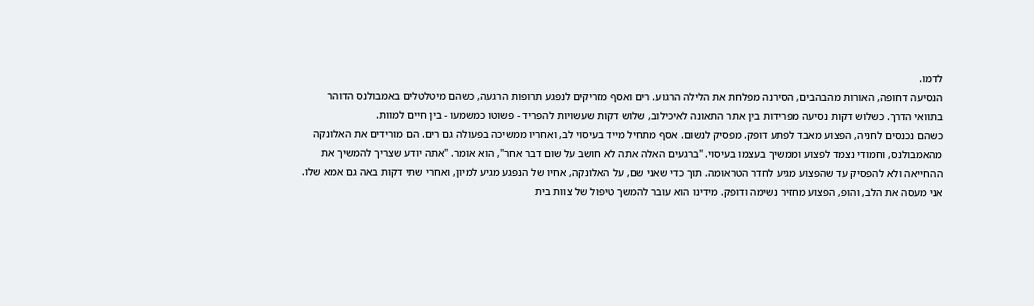לדמו.
הנסיעה דחופה, האורות מהבהבים, הסירנה מפלחת את הלילה הרגוע. רים ואסף מזריקים לנפגע תרופות הרגעה, כשהם מיטלטלים באמבולנס הדוהר בתוואי הדרך. כשלוש דקות נסיעה מפרידות בין אתר התאונה לאיכילוב, שלוש דקות שעשויות להפריד - פשוטו כמשמעו - בין חיים למוות.
כשהם נכנסים לחניה, הפצוע מאבד לפתע דופק. מפסיק לנשום. אסף מתחיל מייד בעיסוי לב, ואחריו ממשיכה בפעולה גם רים. הם מורידים את האלונקה מהאמבולנס, וחמודי נצמד לפצוע וממשיך בעצמו בעיסוי. "ברגעים האלה אתה לא חושב על שום דבר אחר", הוא אומר. "אתה יודע שצריך להמשיך את ההחייאה ולא להפסיק עד שהפצוע מגיע לחדר הטראומה. תוך כדי שאני שם, על האלונקה, אחיו של הנפגע מגיע למיון, ואחרי שתי דקות באה גם אמא שלו. אני מעסה את הלב, והופ, הפצוע מחזיר נשימה ודופק. מידינו הוא עובר להמשך טיפול של צוות בית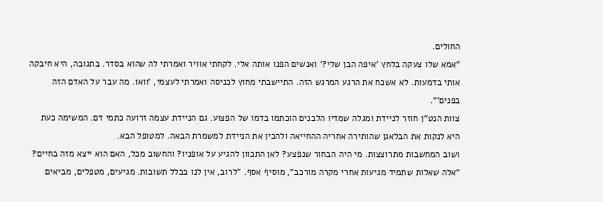החולים.
"אמא שלו צעקה בלחץ 'איפה הבן שלי?' ואנשים הפנו אותה אלי. לקחתי אוויר ואמרתי לה שהוא בסדר. בתגובה, היא חיבקה אותי בדמעות. לא אשכח את הרגע המרגש הזה. התיישבתי מחוץ לכניסה ואמרתי לעצמי, 'וואו. מה עבר על האדם הזה בפנים'".
צוות הנט"ן חוזר לניידת ומגלה שמדיו הלבנים הוכתמו בדמו של הפצוע. גם הניידת עצמה זרועה כתמי דם. המשימה כעת היא לנקות את הבלאגן שהותירה אחריה ההחייאה ולהכין את הניידת למשמרת הבאה. למטופל הבא.
ושוב המחשבות מתרוצצות. מי היה הבחור שנפצע? לאן התכוון להגיע על אופניו? והחשוב מכל, האם הוא ייצא מזה בחיים? "אלה שאלות שתמיד מגיעות אחרי מקרה מורכב", מוסיף אסף. "לרוב, אין לנו בכלל תשובות. מגיעים, מטפלים, מביאים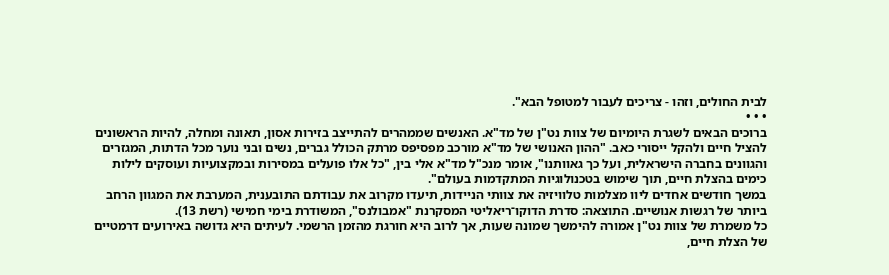לבית החולים, וזהו - צריכים לעבור למטופל הבא".
• • •
ברוכים הבאים לשגרת היומיום של צוות נט"ן של מד"א. האנשים שממהרים להתייצב בזירות אסון, תאונה ומחלה, להיות הראשונים להציל חיים ולהקל ייסורי כאב. "ההון האנושי של מד"א מורכב מפסיפס מרתק הכולל גברים, נשים ובני נוער מכל הדתות, המגזרים והגוונים בחברה הישראלית, ועל כך גאוותנו", אומר מנכ"ל מד"א אלי בין, "כל אלו פועלים במסירות ובמקצועיות ועוסקים לילות כימים בהצלת חיים, תוך שימוש בטכנולוגיות המתקדמות בעולם".
במשך חודשים אחדים ליוו מצלמות טלוויזיה את צוותי הניידות, תיעדו מקרוב את עבודתם התובענית, המערבת את המגוון הרחב ביותר של רגשות אנושיים. התוצאה: סדרת הדוקו־ריאליטי המסקרנת "אמבולנס", המשודרת בימי חמישי (רשת 13).
כל משמרת של צוות נט"ן אמורה להימשך שמונה שעות, אך לרוב היא חורגת מהזמן הרשמי. לעיתים היא גדושה באירועים דרמטיים של הצלת חיים,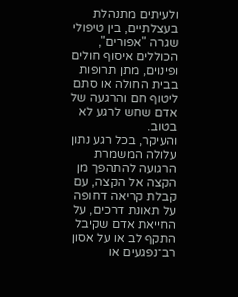ולעיתים מתנהלת בעצלתיים, בין טיפולי שגרה "אפורים", הכוללים איסוף חולים ופינוים, מתן תרופות בבית החולה או סתם ליטוף חם והרגעה של אדם שחש לרגע לא בטוב.
והעיקר, בכל רגע נתון עלולה המשמרת הרגועה להתהפך מן הקצה אל הקצה, עם קבלת קריאה דחופה על תאונת דרכים, על החייאת אדם שקיבל התקף לב או על אסון רב־נפגעים או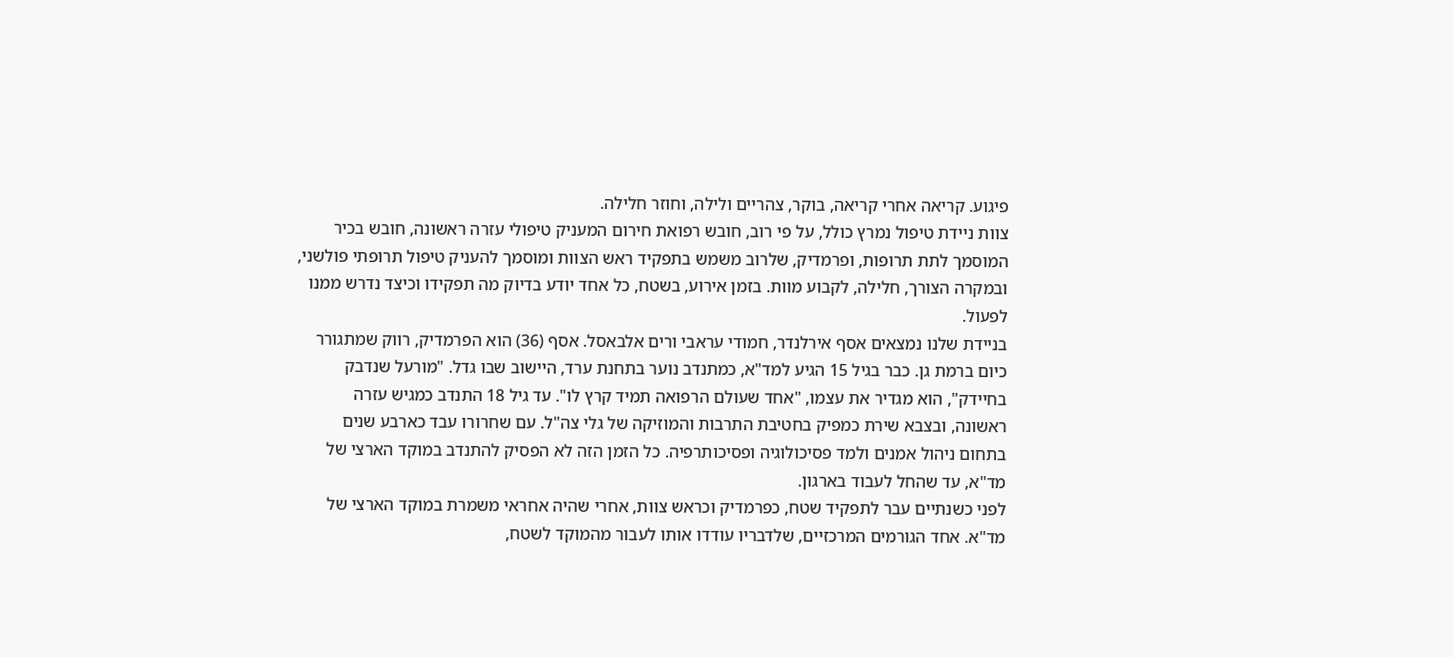פיגוע. קריאה אחרי קריאה, בוקר, צהריים ולילה, וחוזר חלילה.
צוות ניידת טיפול נמרץ כולל, על פי רוב, חובש רפואת חירום המעניק טיפולי עזרה ראשונה, חובש בכיר המוסמך לתת תרופות, ופרמדיק, שלרוב משמש בתפקיד ראש הצוות ומוסמך להעניק טיפול תרופתי פולשני, ובמקרה הצורך, חלילה, לקבוע מוות. בזמן אירוע, בשטח, כל אחד יודע בדיוק מה תפקידו וכיצד נדרש ממנו לפעול.
בניידת שלנו נמצאים אסף אירלנדר, חמודי עראבי ורים אלבאסל. אסף (36) הוא הפרמדיק, רווק שמתגורר כיום ברמת גן. כבר בגיל 15 הגיע למד"א, כמתנדב נוער בתחנת ערד, היישוב שבו גדל. "מורעל שנדבק בחיידק", הוא מגדיר את עצמו, "אחד שעולם הרפואה תמיד קרץ לו". עד גיל 18 התנדב כמגיש עזרה ראשונה, ובצבא שירת כמפיק בחטיבת התרבות והמוזיקה של גלי צה"ל. עם שחרורו עבד כארבע שנים בתחום ניהול אמנים ולמד פסיכולוגיה ופסיכותרפיה. כל הזמן הזה לא הפסיק להתנדב במוקד הארצי של מד"א, עד שהחל לעבוד בארגון.
לפני כשנתיים עבר לתפקיד שטח, כפרמדיק וכראש צוות, אחרי שהיה אחראי משמרת במוקד הארצי של מד"א. אחד הגורמים המרכזיים, שלדבריו עודדו אותו לעבור מהמוקד לשטח,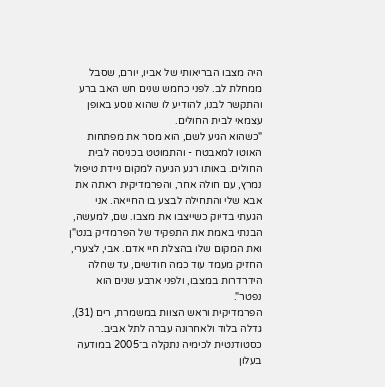היה מצבו הבריאותי של אביו, יורם, שסבל ממחלת לב. לפני כחמש שנים חש האב ברע והתקשר לבנו, להודיע לו שהוא נוסע באופן עצמאי לבית החולים.
"כשהוא הגיע לשם, הוא מסר את מפתחות האוטו למאבטח - והתמוטט בכניסה לבית החולים. באותו רגע הגיעה למקום ניידת טיפול נמרץ, עם חולה אחר, והפרמדיקית ראתה את אבא שלי והתחילה לבצע בו החייאה. אני הגעתי בדיוק כשייצבו את מצבו. שם, למעשה, הבנתי באמת את התפקיד של הפרמדיק בנט"ן ואת המקום שלו בהצלת חיי אדם. אבי, לצערי, החזיק מעמד עוד כמה חודשים, עד שחלה הידרדרות במצבו, ולפני ארבע שנים הוא נפטר".
הפרמדיקית וראש הצוות במשמרת, רים (31), גדלה בלוד ולאחרונה עברה לתל אביב. כסטודנטית לכימיה נתקלה ב־2005 במודעה בעלון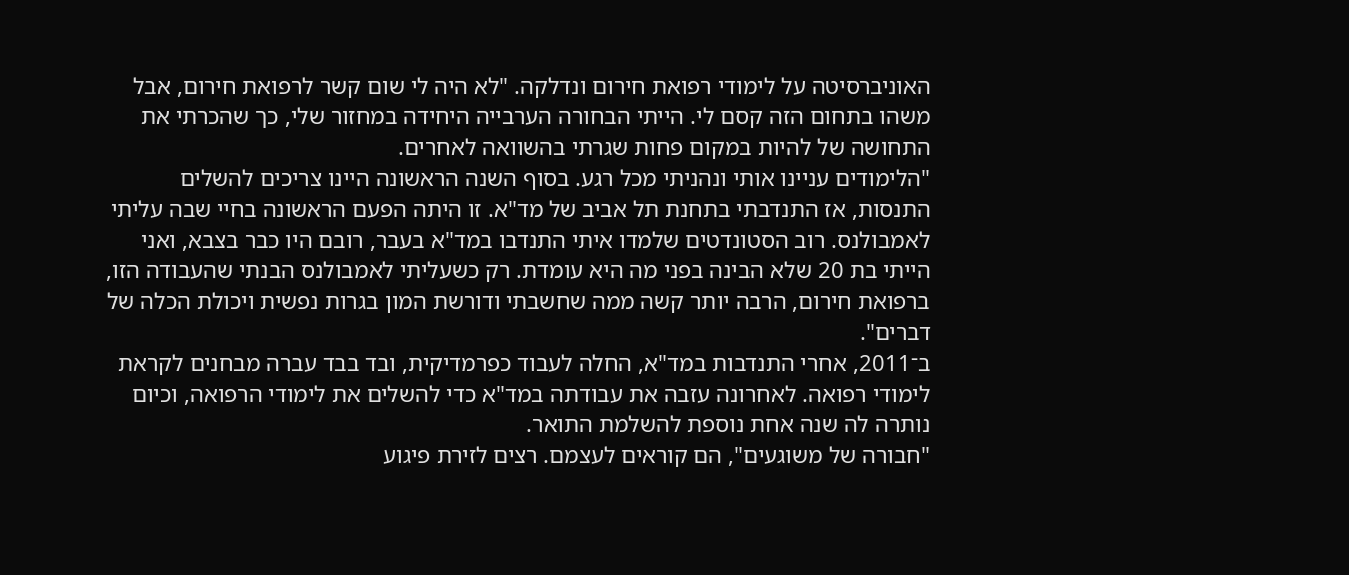האוניברסיטה על לימודי רפואת חירום ונדלקה. "לא היה לי שום קשר לרפואת חירום, אבל משהו בתחום הזה קסם לי. הייתי הבחורה הערבייה היחידה במחזור שלי, כך שהכרתי את התחושה של להיות במקום פחות שגרתי בהשוואה לאחרים.
"הלימודים עניינו אותי ונהניתי מכל רגע. בסוף השנה הראשונה היינו צריכים להשלים התנסות, אז התנדבתי בתחנת תל אביב של מד"א. זו היתה הפעם הראשונה בחיי שבה עליתי לאמבולנס. רוב הסטונדטים שלמדו איתי התנדבו במד"א בעבר, רובם היו כבר בצבא, ואני הייתי בת 20 שלא הבינה בפני מה היא עומדת. רק כשעליתי לאמבולנס הבנתי שהעבודה הזו, ברפואת חירום, הרבה יותר קשה ממה שחשבתי ודורשת המון בגרות נפשית ויכולת הכלה של דברים".
ב־2011, אחרי התנדבות במד"א, החלה לעבוד כפרמדיקית, ובד בבד עברה מבחנים לקראת לימודי רפואה. לאחרונה עזבה את עבודתה במד"א כדי להשלים את לימודי הרפואה, וכיום נותרה לה שנה אחת נוספת להשלמת התואר.
"חבורה של משוגעים", הם קוראים לעצמם. רצים לזירת פיגוע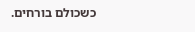כשכולם בורחים.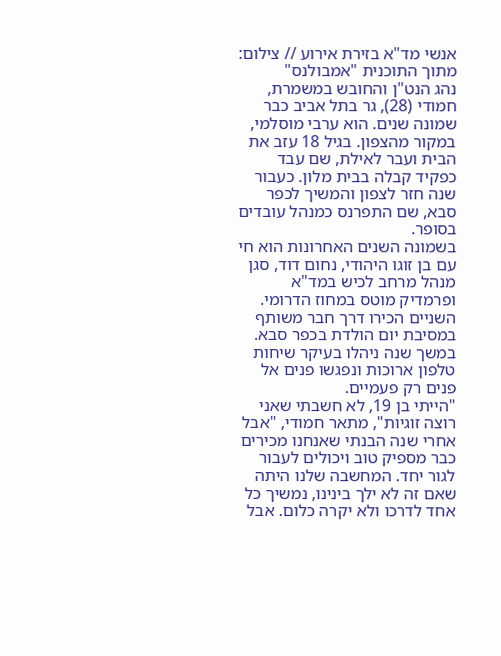אנשי מד"א בזירת אירוע // צילום: מתוך התוכנית "אמבולנס"
נהג הנט"ן והחובש במשמרת, חמודי (28), גר בתל אביב כבר שמונה שנים. הוא ערבי מוסלמי, במקור מהצפון. בגיל 18 עזב את הבית ועבר לאילת, שם עבד כפקיד קבלה בבית מלון. כעבור שנה חזר לצפון והמשיך לכפר סבא, שם התפרנס כמנהל עובדים בסופר.
בשמונה השנים האחרונות הוא חי עם בן זוגו היהודי, נחום דוד, סגן מנהל מרחב לכיש במד"א ופרמדיק מוטס במחוז הדרומי. השניים הכירו דרך חבר משותף במסיבת יום הולדת בכפר סבא. במשך שנה ניהלו בעיקר שיחות טלפון ארוכות ונפגשו פנים אל פנים רק פעמיים.
"הייתי בן 19, לא חשבתי שאני רוצה זוגיות", מתאר חמודי, "אבל אחרי שנה הבנתי שאנחנו מכירים כבר מספיק טוב ויכולים לעבור לגור יחד. המחשבה שלנו היתה שאם זה לא ילך בינינו, נמשיך כל אחד לדרכו ולא יקרה כלום. אבל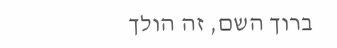ברוך השם, זה הולך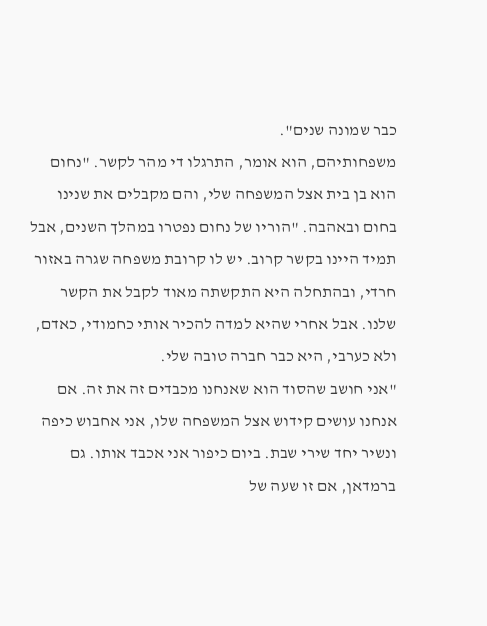כבר שמונה שנים".
משפחותיהם, הוא אומר, התרגלו די מהר לקשר. "נחום הוא בן בית אצל המשפחה שלי, והם מקבלים את שנינו בחום ובאהבה. "הוריו של נחום נפטרו במהלך השנים, אבל תמיד היינו בקשר קרוב. יש לו קרובת משפחה שגרה באזור חרדי, ובהתחלה היא התקשתה מאוד לקבל את הקשר שלנו. אבל אחרי שהיא למדה להכיר אותי כחמודי, כאדם, ולא כערבי, היא כבר חברה טובה שלי.
"אני חושב שהסוד הוא שאנחנו מכבדים זה את זה. אם אנחנו עושים קידוש אצל המשפחה שלו, אני אחבוש כיפה ונשיר יחד שירי שבת. ביום כיפור אני אכבד אותו. גם ברמדאן, אם זו שעה של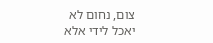צום, נחום לא יאכל לידי אלא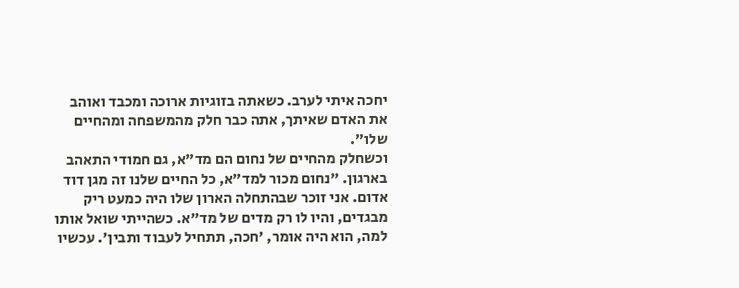יחכה איתי לערב. כשאתה בזוגיות ארוכה ומכבד ואוהב את האדם שאיתך, אתה כבר חלק מהמשפחה ומהחיים שלו".
וכשחלק מהחיים של נחום הם מד"א, גם חמודי התאהב בארגון. "נחום מכור למד"א, כל החיים שלנו זה מגן דוד אדום. אני זוכר שבהתחלה הארון שלו היה כמעט ריק מבגדים, והיו לו רק מדים של מד"א. כשהייתי שואל אותו למה, הוא היה אומר, 'חכה, תתחיל לעבוד ותבין'. עכשיו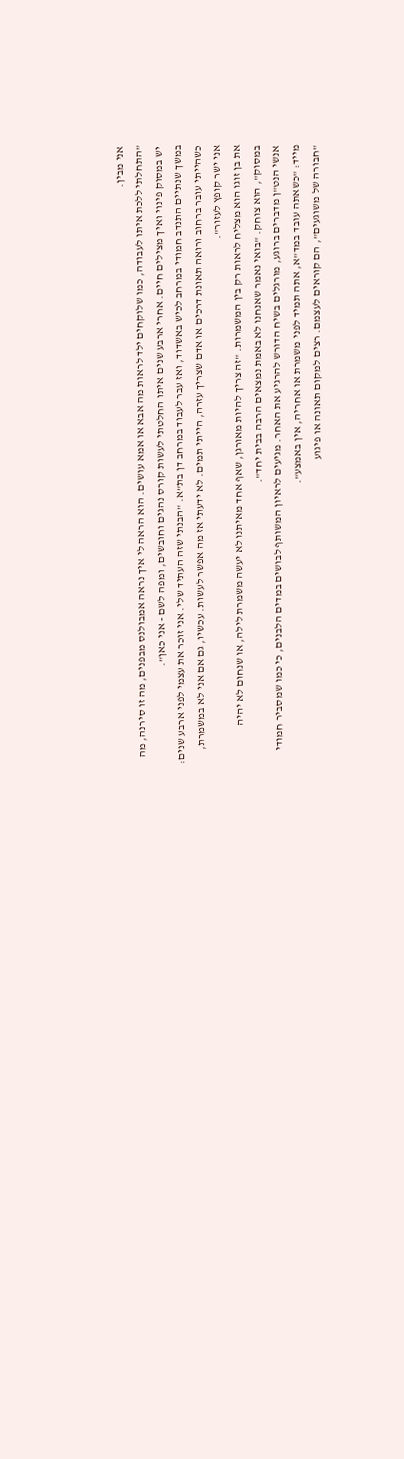אני מבין.
"התחלתי ללכת איתו לעבודה, כמו שלוקחים ילד לראות מה אבא או אמא עושים. הוא הראה לי איך נראה אמבולנס מבפנים, מה זו סירנה, מה יש במסוק פינוי ואיך מצילים חיים. אחרי ארבע שנים איתו החלטתי לעשות קורס נהגים וחובשים, ומפה לשם - אני כאן".
במשך שנתיים התנדב חמודי במרחב לכיש באשדוד, ואז עבר לעבוד במרחב דן בת"א. "הבנתי שזה העתיד שלי. אני זוכר את עצמי לפני ארבע שנים: כשהייתי עובר ברחוב ורואה תאונת דרכים או אדם שצריך עזרה, הייתי תמים. לא ידעתי אז מה אפשר לעשות. עכשיו, גם אם אני לא במשמרת, אני ישר קופץ לעזור".
את בן זוגו הוא מצליח לראות רק בין המשמרות. "זה צריך להיות מאורגן, שאף אחד מאיתנו לא יעשה משמרת לילה, או שנחום לא יהיה במסוק", הוא צוחק. "בואי נאמר שאנחנו לא באמת נמצאים הרבה בבית יחד".
אנשי הנט"ן מדברים ברוגע, מורגלים בשיח הדורש להרגיע את האחר. מגיעים לראיון המשותף לבושים במדים הלבנים, כי כמו שמסביר חמודי מייד: "כשאתה עובד במד"א, אתה תמיד לפני משמרת או אחריה, אין באמצע".
"חבורה של משוגעים", הם קוראים לעצמם. רצים למקום תאונה או פיגוע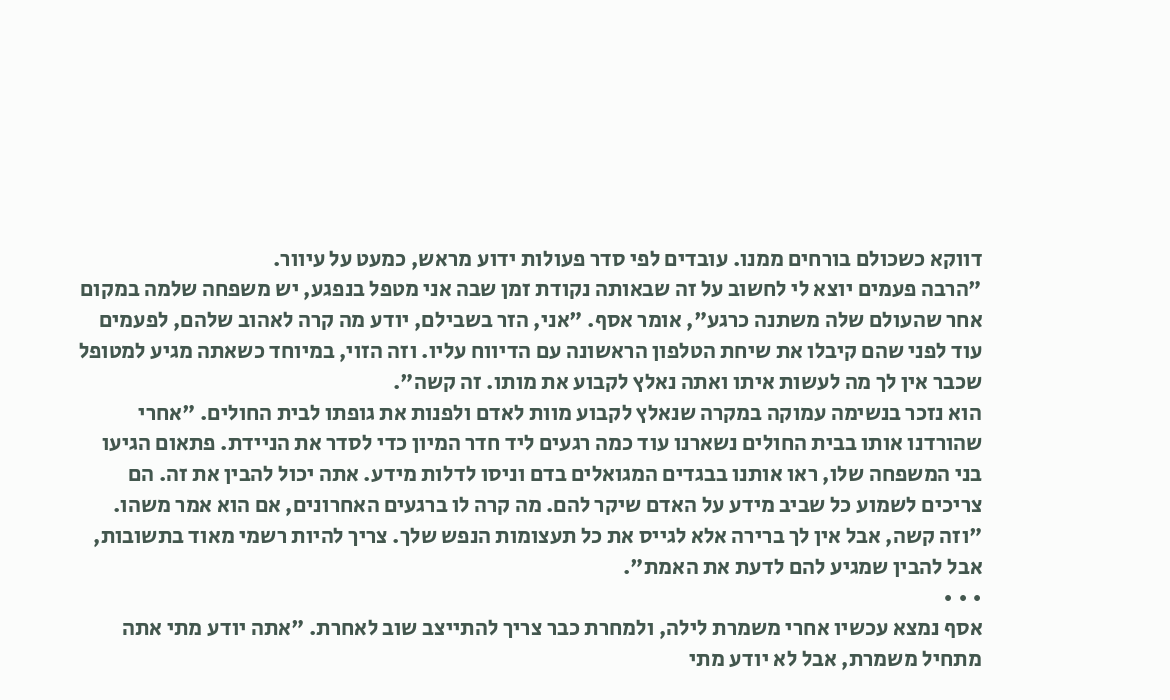דווקא כשכולם בורחים ממנו. עובדים לפי סדר פעולות ידוע מראש, כמעט על עיוור.
"הרבה פעמים יוצא לי לחשוב על זה שבאותה נקודת זמן שבה אני מטפל בנפגע, יש משפחה שלמה במקום אחר שהעולם שלה משתנה כרגע", אומר אסף. "אני, הזר בשבילם, יודע מה קרה לאהוב שלהם, לפעמים עוד לפני שהם קיבלו את שיחת הטלפון הראשונה עם הדיווח עליו. וזה הזוי, במיוחד כשאתה מגיע למטופל שכבר אין לך מה לעשות איתו ואתה נאלץ לקבוע את מותו. זה קשה".
הוא נזכר בנשימה עמוקה במקרה שנאלץ לקבוע מוות לאדם ולפנות את גופתו לבית החולים. "אחרי שהורדנו אותו בבית החולים נשארנו עוד כמה רגעים ליד חדר המיון כדי לסדר את הניידת. פתאום הגיעו בני המשפחה שלו, ראו אותנו בבגדים המגואלים בדם וניסו לדלות מידע. אתה יכול להבין את זה. הם צריכים לשמוע כל שביב מידע על האדם שיקר להם. מה קרה לו ברגעים האחרונים, אם הוא אמר משהו.
"וזה קשה, אבל אין לך ברירה אלא לגייס את כל תעצומות הנפש שלך. צריך להיות רשמי מאוד בתשובות, אבל להבין שמגיע להם לדעת את האמת".
• • •
אסף נמצא עכשיו אחרי משמרת לילה, ולמחרת כבר צריך להתייצב שוב לאחרת. "אתה יודע מתי אתה מתחיל משמרת, אבל לא יודע מתי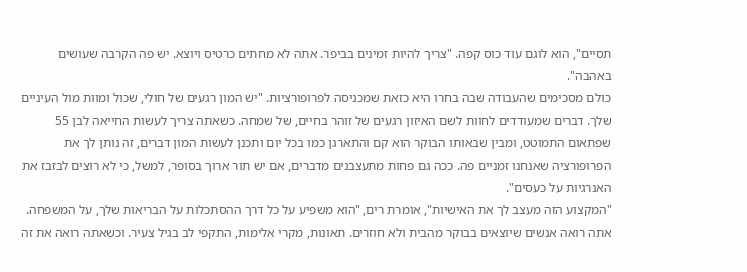תסיים", הוא לוגם עוד כוס קפה. "צריך להיות זמינים בביפר. אתה לא מחתים כרטיס ויוצא. יש פה הקרבה שעושים באהבה".
כולם מסכימים שהעבודה שבה בחרו היא כזאת שמכניסה לפרופורציות. "יש המון רגעים של חולי, שכול ומוות מול העיניים שלך. דברים שמעודדים לחוות לשם האיזון רגעים של זוהר בחיים, של שמחה. כשאתה צריך לעשות החייאה לבן 55 שפתאום התמוטט, ומבין שבאותו הבוקר הוא קם והתארגן כמו בכל יום ותכנן לעשות המון דברים, זה נותן לך את הפרופורציה שאנחנו זמניים פה. ככה גם פחות מתעצבנים מדברים, אם יש תור ארוך בסופר, למשל, כי לא רוצים לבזבז את האנרגיות על כעסים".
"המקצוע הזה מעצב לך את האישיות", אומרת רים, "הוא משפיע על כל דרך ההסתכלות על הבריאות שלך, על המשפחה. אתה רואה אנשים שיוצאים בבוקר מהבית ולא חוזרים. תאונות, מקרי אלימות, התקפי לב בגיל צעיר. וכשאתה רואה את זה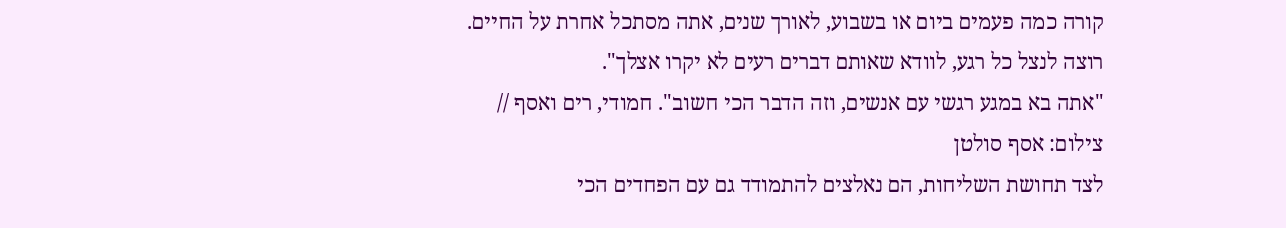קורה כמה פעמים ביום או בשבוע, לאורך שנים, אתה מסתכל אחרת על החיים. רוצה לנצל כל רגע, לוודא שאותם דברים רעים לא יקרו אצלך".
"אתה בא במגע רגשי עם אנשים, וזה הדבר הכי חשוב". חמודי, רים ואסף // צילום: אסף סולטן
לצד תחושת השליחות, הם נאלצים להתמודד גם עם הפחדים הכי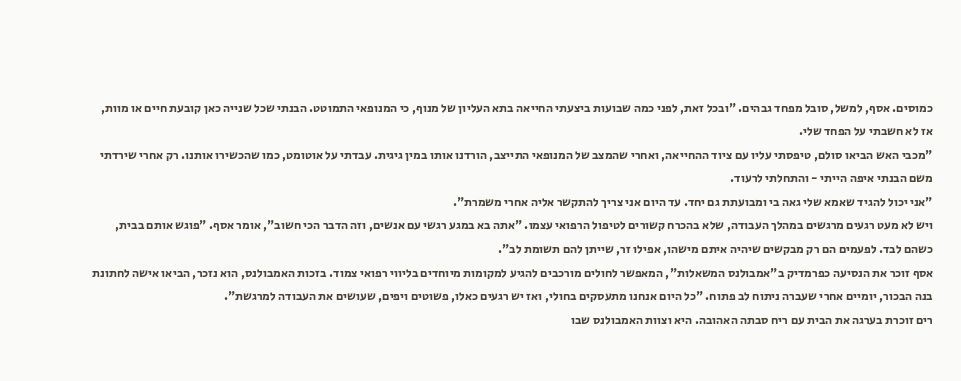כמוסים. אסף, למשל, סובל מפחד גבהים. "ובכל זאת, לפני כמה שבועות ביצעתי החייאה בתא העליון של מנוף, כי המנופאי התמוטט. הבנתי שכל שנייה כאן קובעת חיים או מוות, אז לא חשבתי על הפחד שלי.
"מכבי האש הביאו סולם, טיפסתי עליו עם ציוד ההחייאה, ואחרי שהמצב של המנופאי התייצב, הורדנו אותו במין גיגית. עבדתי על אוטומט, כמו שהכשירו אותנו. רק אחרי שירדתי משם הבנתי איפה הייתי - והתחלתי לרעוד.
"אני יכול להגיד שאמא שלי גאה בי ומבועתת גם יחד. עד היום אני צריך להתקשר אליה אחרי משמרת".
ויש לא מעט רגעים מרגשים במהלך העבודה, שלא בהכרח קשורים לטיפול הרפואי עצמו. "אתה בא במגע רגשי עם אנשים, וזה הדבר הכי חשוב", אומר אסף. "פוגש אותם בבית, כשהם לבד. לפעמים הם רק מבקשים שיהיה איתם מישהו, אפילו זר, שייתן להם תשומת לב".
אסף זוכר את הנסיעה כפרמדיק ב"אמבולנס המשאלות", המאפשר לחולים מורכבים להגיע למקומות מיוחדים בליווי רפואי צמוד. בזכות האמבולנס, הוא נזכר, הביאו אישה לחתונת בנה הבכור, יומיים אחרי שעברה ניתוח לב פתוח. "כל היום אנחנו מתעסקים בחולי, ואז יש רגעים כאלו, פשוטים ויפים, שעושים את העבודה למרגשת".
רים זוכרת בערגה את הבית עם ריח סבתה האהובה. היא וצוות האמבולנס שבו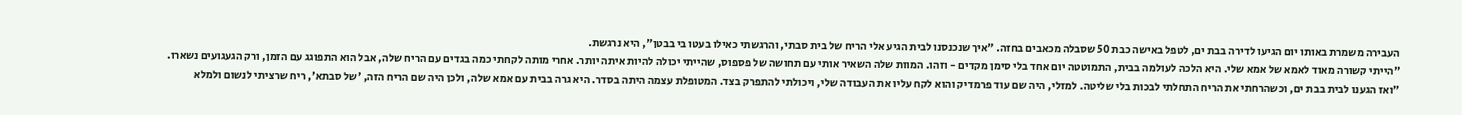העבירה משמרת באותו יום הגיעו לדירה בבת ים, לטפל באישה כבת 50 שסבלה מכאבים בחזה. "איך שנכנסנו לבית הגיע אלי הריח של בית סבתי, והרגשתי כאילו בעטו בי בבטן", היא נרגשת.
"הייתי קשורה מאוד לאמא של אמא שלי. היא הלכה לעולמה בבית, התמוטטה יום אחד בלי סימן מקדים - וזהו. המוות שלה השאיר אותי עם תחושה של פספוס, שהייתי יכולה להיות איתה יותר. אחרי מותה לקחתי כמה בגדים עם הריח שלה, אבל הוא התפוגג עם הזמן, ורק הגעגועים נשארו.
"ואז הגענו לבית בבת ים, וכשהרחתי את הריח התחלתי לבכות בלי שליטה. למזלי, היה שם עוד פרמדיק והוא לקח עליו את העבודה שלי, ויכולתי להתפרק בצד. המטופלת עצמה היתה בסדר. היא גרה בבית עם אמא שלה, ולכן היה שם הריח הזה, 'של סבתא', ריח שרציתי לנשום ולמלא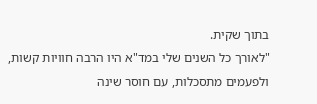בתוך שקית.
"לאורך כל השנים שלי במד"א היו הרבה חוויות קשות, ולפעמים מתסכלות, עם חוסר שינה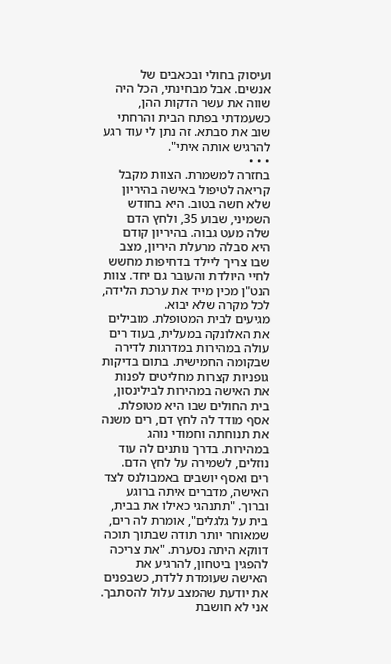ועיסוק בחולי ובכאבים של אנשים. אבל מבחינתי, הכל היה שווה את עשר הדקות ההן, כשעמדתי בפתח הבית והרחתי שוב את סבתא. זה נתן לי עוד רגע להרגיש אותה איתי".
• • •
בחזרה למשמרת. הצוות מקבל קריאה לטיפול באישה בהיריון שלא חשה בטוב. היא בחודש השמיני, שבוע 35, ולחץ הדם שלה מעט גבוה. בהיריון קודם היא סבלה מרעלת היריון, מצב שבו צריך ליילד בדחיפות מחשש לחיי היולדת והעובר גם יחד. צוות הנט"ן מכין מייד את ערכת הלידה, לכל מקרה שלא יבוא.
מגיעים לבית המטופלת. מובילים את האלונקה במעלית, בעוד רים עולה במהירות במדרגות לדירה שבקומה החמישית. בתום בדיקות גופניות קצרות מחליטים לפנות את האישה במהירות לבילינסון, בית החולים שבו היא מטופלת. אסף מודד לה לחץ דם, רים משנה את תנוחתה וחמודי נוהג במהירות. בדרך נותנים לה עוד נוזלים, לשמירה על לחץ הדם.
רים ואסף יושבים באמבולנס לצד האישה, מדברים איתה ברוגע וברוך. "תתנהגי כאילו את בבית, בית על גלגלים", אומרת לה רים, שמאוחר יותר תודה שבתוך תוכה דווקא היתה נסערת. "את צריכה להפגין ביטחון, להרגיע את האישה שעומדת ללדת, כשבפנים את יודעת שהמצב עלול להסתבך. אני לא חושבת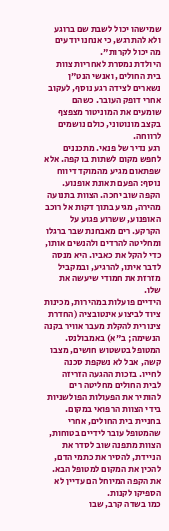שמישהו יכול לשבת שם ברוגע ולא להתרגש, כי אנחנו יודעים מה יכול לקרות".
היולדת נמסרת לאחריות צוות בית החולים, ואנשי הנט"ן נשארים לצידה רגע נוסף, לעקוב אחרי דופק העובר. כשהם שומעים את המוניטור מצפצף בקצב מונוטוני, כולם נושמים לרווחה.
רגע נדיר של פנאי. מתכננים לחפש מקום לשתות בו קפה. אלא שפתאום מגיע מהמוקד דיווח נוסף: הפעם תאונת אופנוע. הקפה שוב יחכה. הצוות בתנועה מהירה, מגיע בתוך דקות אל רוכב האופנוע, ששרוע פגוע על הקרקע. רים מאבחנת שבר ברגלו ומחליטה להרדים ולהנשים אותו, כדי להקל את כאביו. היא מנסה לדבר איתו, להרגיע, ובמקביל מזרזת את חמודי שיעשה את שלו.
הידיים פועלות במהירות, מכינות ציוד לביצוע אינטובציה (החדרת צינורית להקלת מעבר אוויר בקנה הנשימה; ב"א) באמבולנס. המטופל בטשטוש חושים, מצבו קשה, אבל לא נשקפת סכנה לחייו. בזכות ההגעה הזריזה לבית החולים מחליטה רים להותיר את הפעולות הפולשניות בידי הצוות הרפואי במקום.
בחניית בית החולים, אחרי שהמטופל עובר לידיים בטוחות, הצוות מתפנה שוב לסדר את הניידת, להסיר את כתמי הדם, להכין את המקום למטופל הבא.
את הקפה המיוחל הם עדיין לא הספיקו לקנות.
כמו בשדה קרב, שבו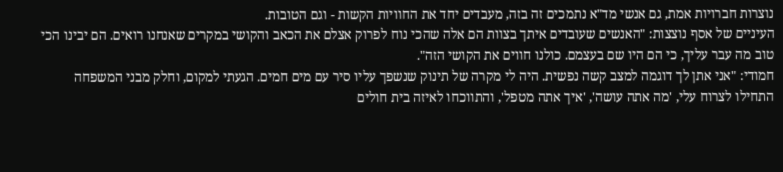נוצרות חברויות אמת, גם אנשי מד"א נתמכים זה בזה, מעבדים יחד את החוויות הקשות - וגם הטובות.
העיניים של אסף נוצצות: "האנשים שעובדים איתך בצוות הם אלה שהכי נוח לפרוק אצלם את הכאב והקושי במקרים שאנחנו רואים. הם יבינו הכי טוב מה עבר עליך, כי הם היו שם בעצמם. כולנו חווים את הקושי הזה".
חמודי: "אני אתן לך דוגמה למצב קשה נפשית. היה לי מקרה של תינוק שנשפך עליו סיר עם מים חמים. הגעתי למקום, וחלק מבני המשפחה התחילו לצרוח עלי, 'מה אתה עושה', 'איך אתה מטפל', והתווכחו לאיזה בית חולים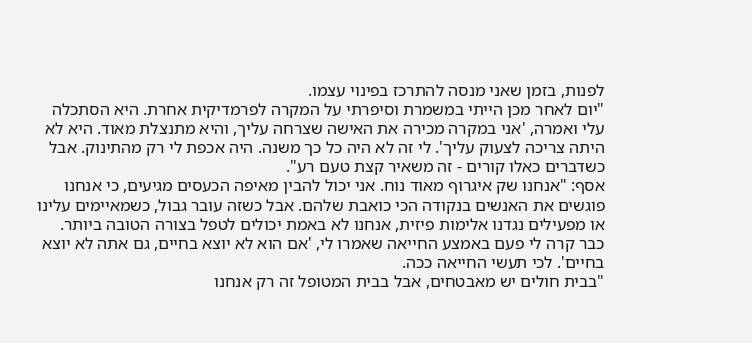לפנות, בזמן שאני מנסה להתרכז בפינוי עצמו.
"יום לאחר מכן הייתי במשמרת וסיפרתי על המקרה לפרמדיקית אחרת. היא הסתכלה עלי ואמרה, 'אני במקרה מכירה את האישה שצרחה עליך, והיא מתנצלת מאוד. היא לא היתה צריכה לצעוק עליך'. לי זה לא היה כל כך משנה. היה אכפת לי רק מהתינוק. אבל כשדברים כאלו קורים - זה משאיר קצת טעם רע".
אסף: "אנחנו שק איגרוף מאוד נוח. אני יכול להבין מאיפה הכעסים מגיעים, כי אנחנו פוגשים את האנשים בנקודה הכי כואבת שלהם. אבל כשזה עובר גבול, כשמאיימים עלינו או מפעילים נגדנו אלימות פיזית, אנחנו לא באמת יכולים לטפל בצורה הטובה ביותר. כבר קרה לי פעם באמצע החייאה שאמרו לי, 'אם הוא לא יוצא בחיים, גם אתה לא יוצא בחיים'. לכי תעשי החייאה ככה.
"בבית חולים יש מאבטחים, אבל בבית המטופל זה רק אנחנו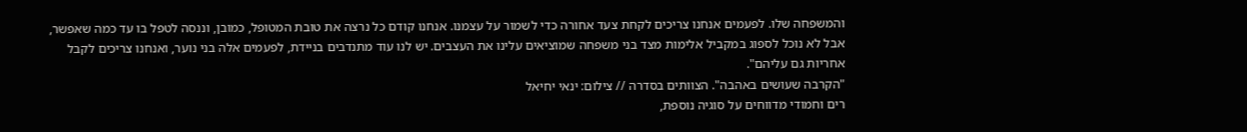והמשפחה שלו. לפעמים אנחנו צריכים לקחת צעד אחורה כדי לשמור על עצמנו. אנחנו קודם כל נרצה את טובת המטופל, כמובן, וננסה לטפל בו עד כמה שאפשר, אבל לא נוכל לספוג במקביל אלימות מצד בני משפחה שמוציאים עלינו את העצבים. יש לנו עוד מתנדבים בניידת, לפעמים אלה בני נוער, ואנחנו צריכים לקבל אחריות גם עליהם".
"הקרבה שעושים באהבה". הצוותים בסדרה // צילום: ינאי יחיאל
רים וחמודי מדווחים על סוגיה נוספת,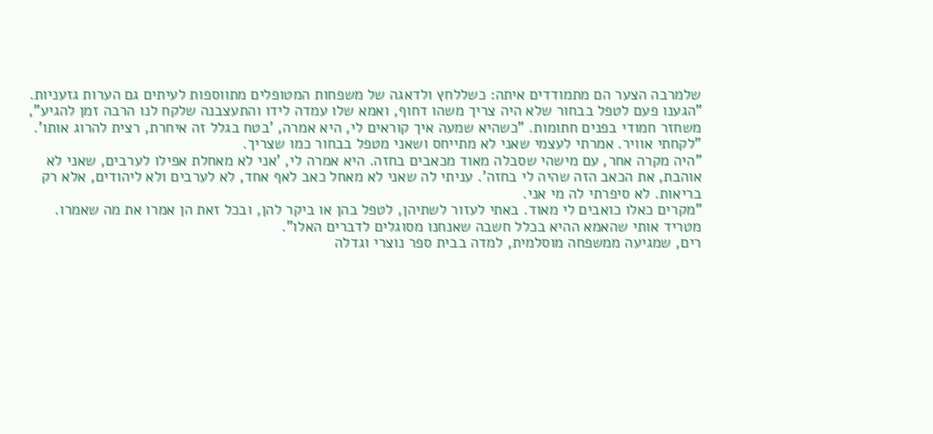שלמרבה הצער הם מתמודדים איתה: כשללחץ ולדאגה של משפחות המטופלים מתווספות לעיתים גם הערות גזעניות. "הגענו פעם לטפל בבחור שלא היה צריך משהו דחוף, ואמא שלו עמדה לידו והתעצבנה שלקח לנו הרבה זמן להגיע", משחזר חמודי בפנים חתומות. "כשהיא שמעה איך קוראים לי, היא אמרה, 'בטח בגלל זה איחרת, רצית להרוג אותו'.
"לקחתי אוויר. אמרתי לעצמי שאני לא מתייחס ושאני מטפל בבחור כמו שצריך.
"היה מקרה אחר, עם מישהי שסבלה מאוד מכאבים בחזה. היא אמרה לי, 'אני לא מאחלת אפילו לערבים, שאני לא אוהבת, את הכאב הזה שהיה לי בחזה'. עניתי לה שאני לא מאחל כאב לאף אחד, לא לערבים ולא ליהודים, אלא רק בריאות. לא סיפרתי לה מי אני.
"מקרים כאלו כואבים לי מאוד. באתי לעזור לשתיהן, לטפל בהן או ביקר להן, ובכל זאת הן אמרו את מה שאמרו. מטריד אותי שהאמא ההיא בכלל חשבה שאנחנו מסוגלים לדברים האלו".
רים, שמגיעה ממשפחה מוסלמית, למדה בבית ספר נוצרי וגדלה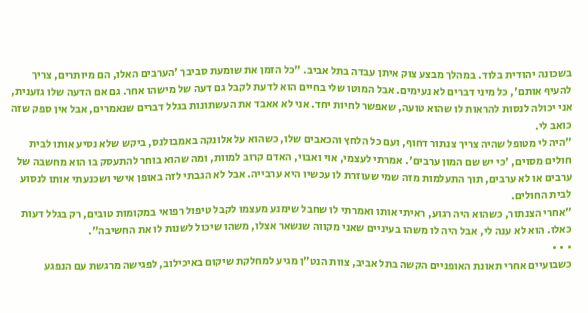בשכונה יהודית בלוד. במהלך מבצע צוק איתן עבדה בתל אביב. "כל הזמן את שומעת סביבך 'הערבים האלו, הם מיותרים, צריך להעיף אותם', כל מיני דברים לא נעימים. אבל המוטו שלי בחיים הוא לדעת לקבל גם דעה של מישהו אחר. גם אם הדעה שלו גזענית, אני יכולה לנסות להראות לו שהוא טועה, שאפשר לחיות יחד. אני לא אאבד את העשתונות בגלל דברים שנאמרים, אבל אין ספק שזה כואב לי.
"היה לי מטופל שהיה צריך צנתור דחוף, ועם כל הלחץ והכאבים שלו, כשהוא על אלונקה באמבולנס, ביקש שלא נסיע אותו לבית חולים מסוים, 'כי יש שם המון ערבים'. אמרתי לעצמי, אוי ואבוי, האדם קרוב למוות, ומה שהוא בוחר להתעסק בו הוא מחשבה של ערבים או לא ערבים, תוך התעלמות מזה שמי שעוזרת לו עכשיו היא ערבייה. אבל לא הגבתי לזה באופן אישי ושכנעתי אותו לנסוע לבית החולים.
"אחרי הצנתור, כשהוא היה רגוע, ראיתי אותו ואמרתי לו שחבל שימנע מעצמו לקבל טיפול רפואי במקומות טובים, רק בגלל דעות כאלו. הוא לא ענה לי, אבל היה לו משהו בעיניים שאני מקווה שנשאר אצלו, משהו שיכול לשנות לו את החשיבה".
• • •
כשבועיים אחרי תאונת האופניים הקשה בתל אביב, צוות הנט"ן מגיע למחלקת שיקום באיכילוב, לפגישה מרגשת עם הנפגע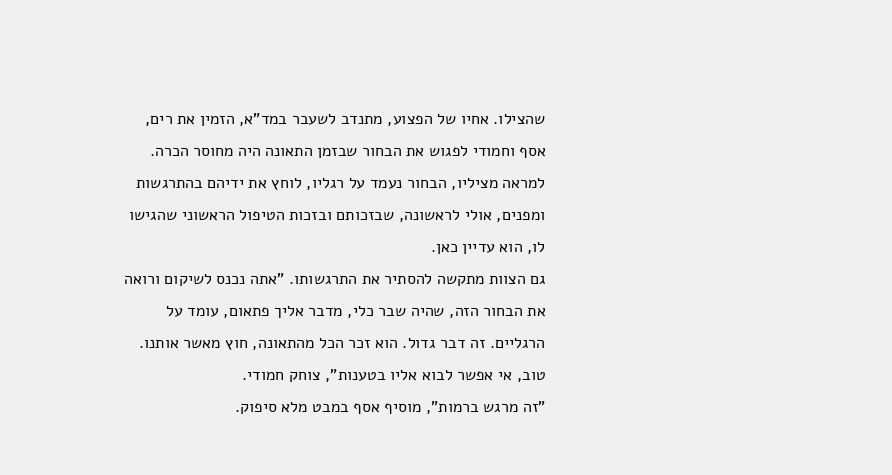שהצילו. אחיו של הפצוע, מתנדב לשעבר במד"א, הזמין את רים, אסף וחמודי לפגוש את הבחור שבזמן התאונה היה מחוסר הכרה. למראה מציליו, הבחור נעמד על רגליו, לוחץ את ידיהם בהתרגשות ומפנים, אולי לראשונה, שבזכותם ובזכות הטיפול הראשוני שהגישו לו, הוא עדיין כאן.
גם הצוות מתקשה להסתיר את התרגשותו. "אתה נכנס לשיקום ורואה את הבחור הזה, שהיה שבר כלי, מדבר אליך פתאום, עומד על הרגליים. זה דבר גדול. הוא זכר הכל מהתאונה, חוץ מאשר אותנו. טוב, אי אפשר לבוא אליו בטענות", צוחק חמודי.
"זה מרגש ברמות", מוסיף אסף במבט מלא סיפוק.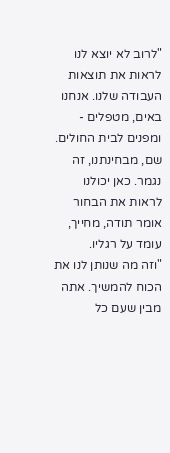"לרוב לא יוצא לנו לראות את תוצאות העבודה שלנו. אנחנו באים, מטפלים - ומפנים לבית החולים. שם, מבחינתנו, זה נגמר. כאן יכולנו לראות את הבחור אומר תודה, מחייך, עומד על רגליו.
"וזה מה שנותן לנו את הכוח להמשיך. אתה מבין שעם כל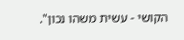הקושי - עשית משהו נכון".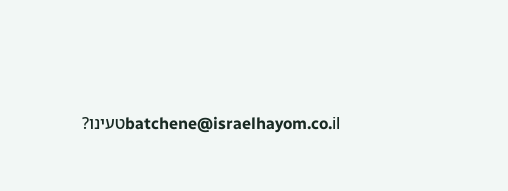batchene@israelhayom.co.ilטעינו?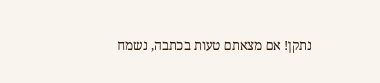נתקן! אם מצאתם טעות בכתבה, נשמח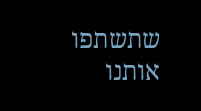שתשתפו אותנו